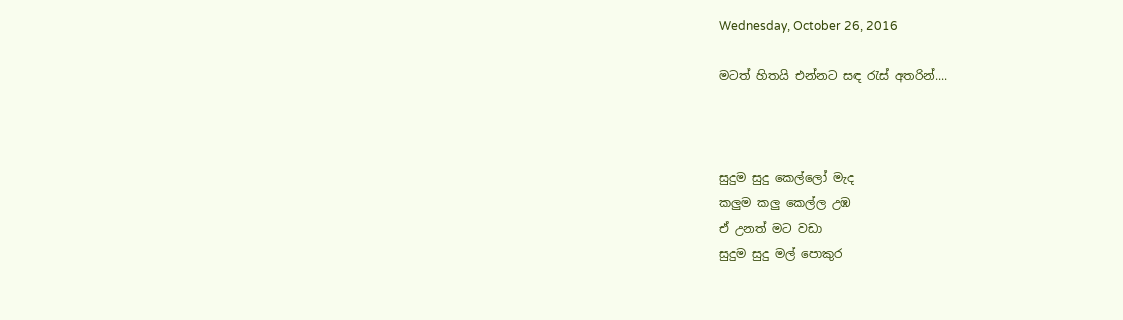Wednesday, October 26, 2016

මටත් හිතයි එන්නට සඳ රැස් අතරින්....



සුදුම සුදු කෙල්ලෝ මැද
කලුම කලු කෙල්ල උඹ
ඒ උනත් මට වඩා
සුදුම සුදු මල් පොකුර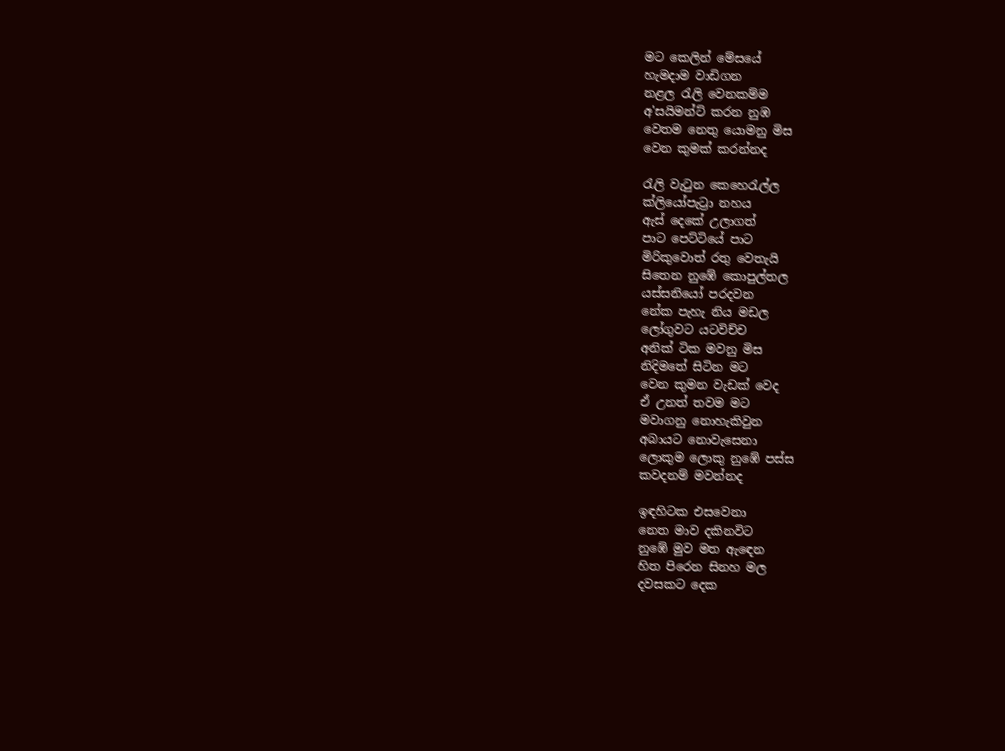මට කෙලින් මේසයේ
හැමදාම වාඩිගන
නළල රැලි වෙනකම්ම
අ'සයිමන්ට් කරන නුඹ
වෙතම නෙතු යොමනු මිස
වෙන කුමක් කරන්නද

රැලි වැටුන කෙහෙරැල්ල
ක්ලියෝපැට්‍රා නහය
ඇස් දෙකේ උලාගත්
පාට පෙට්ටියේ පාට
මිරිකුවොත් රතු වෙතැයි
සිතෙන නුඹේ කොපුල්තල
යස්සනියෝ පරදවන
නේක පැහැ නිය මඩල
ලෝගුවට යටවිච්ච
අනික් ටික මවනු මිස
නිදිමතේ සිටින මට
වෙන කුමන වැඩක් වෙද
ඒ උනත් තවම මට
මවාගනු නොහැකිවුන
අබායට නොවැසෙනා
ලොකුම ලොකු නුඹේ පස්ස
කවදනම් මවන්නද

ඉඳහිටක එසවෙනා
නෙත මාව දකිනවිට
නුඹේ මුව මත ඇඳෙන
හිත පිරෙන සිනහ මල
දවසකට දෙක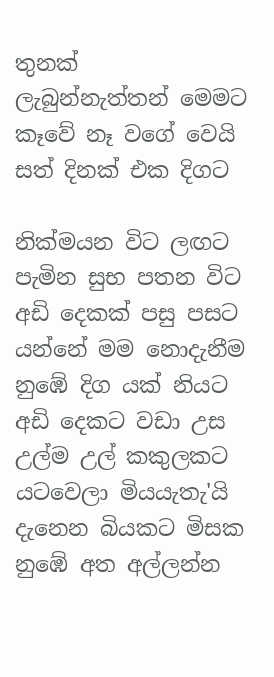තුනක්
ලැබුන්නැත්තන් මෙමට
කෑවේ නෑ වගේ වෙයි
සත් දිනක් එක දිගට

නික්මයන විට ලඟට
පැමින සුභ පතන විට
අඩි දෙකක් පසු පසට
යන්නේ මම නොදැනීම
නුඹේ දිග යක් නියට
අඩි දෙකට වඩා උස
උල්ම උල් කකුලකට
යටවෙලා මියයැතැ'යි
දැනෙන බියකට මිසක
නුඹේ අත අල්ලන්න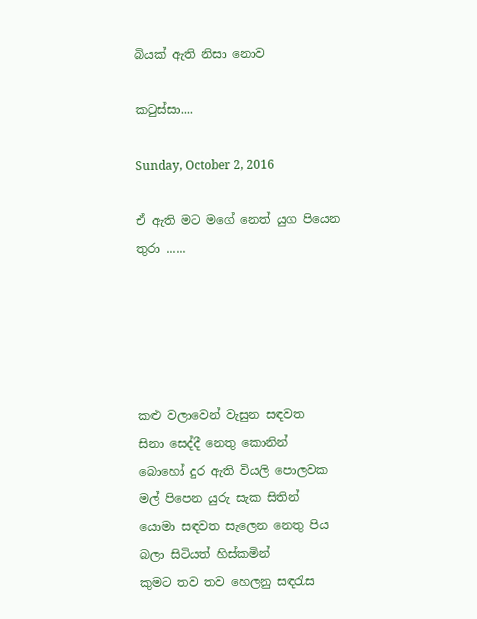බියක් ඇති නිසා නොව

කටුස්සා....

Sunday, October 2, 2016

ඒ ඇති මට මගේ නෙත් යුග පියෙන තුරා ......





කළු වලාවෙන් වැසුන සඳවත
සිනා සෙද්දී නෙතු කොනින්
බොහෝ දුර ඇති වියලි පොලවක
මල් පිපෙන යුරු සැක සිතින්
යොමා සඳවත සැලෙන නෙතු පිය
බලා සිටියත් හිස්කමින්
කුමට තව තව හෙලනු සඳරැස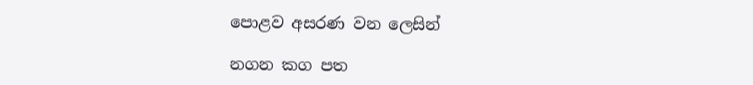පොළව අසරණ වන ලෙසින්

නගන කග පත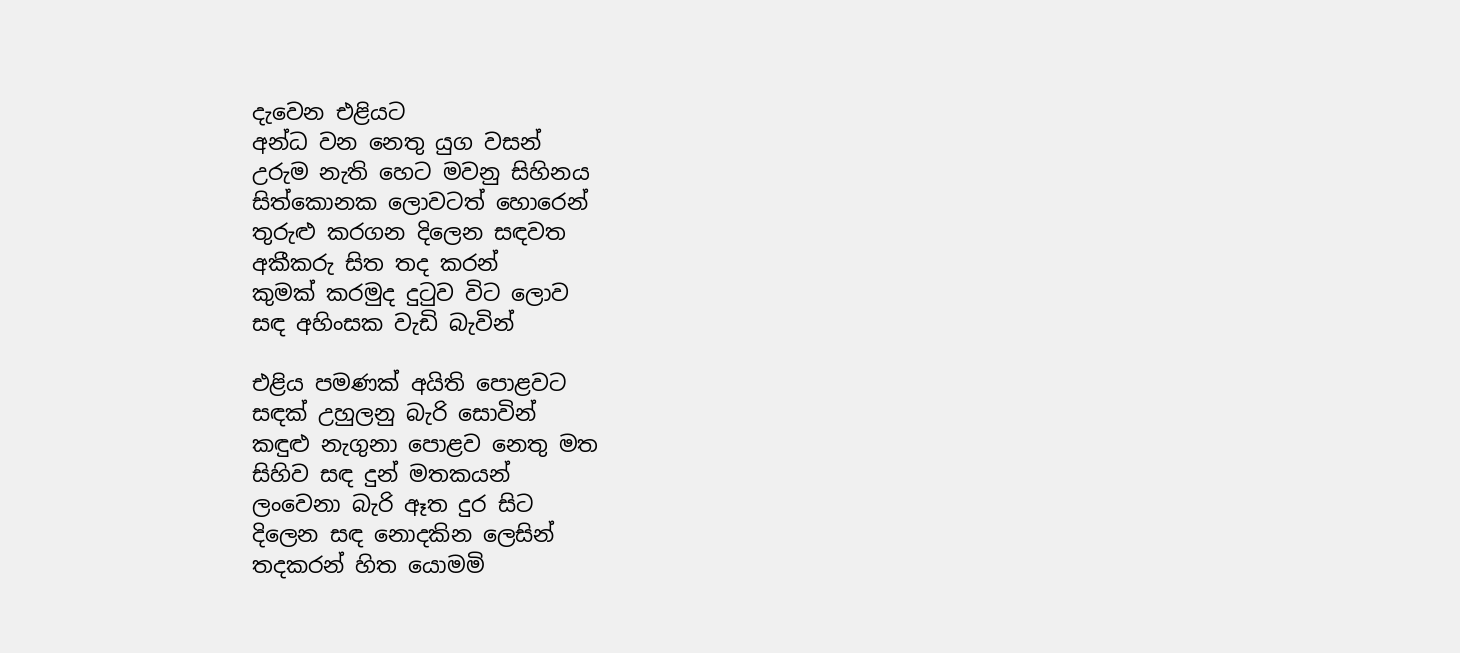දැවෙන එළියට
අන්ධ වන නෙතු යුග වසන්
උරුම නැති හෙට මවනු සිහිනය
සිත්කොනක ලොවටත් හොරෙන්
තුරුළු කරගන දිලෙන සඳවත
අකීකරු සිත තද කරන්
කුමක් කරමුද දුටුව විට ලොව
සඳ අහිංසක වැඩි බැවින්

එළිය පමණක් අයිති පොළවට
සඳක් උහුලනු බැරි සොවින්
කඳුළු නැගුනා පොළව නෙතු මත
සිහිව සඳ දුන් මතකයන්
ලංවෙනා බැරි ඈත දුර සිට
දිලෙන සඳ නොදකින ලෙසින්
තදකරන් හිත යොමමි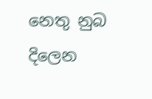නෙතු නුබ
දිලෙන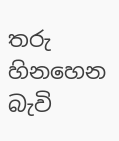තරු හිනහෙන බැවි